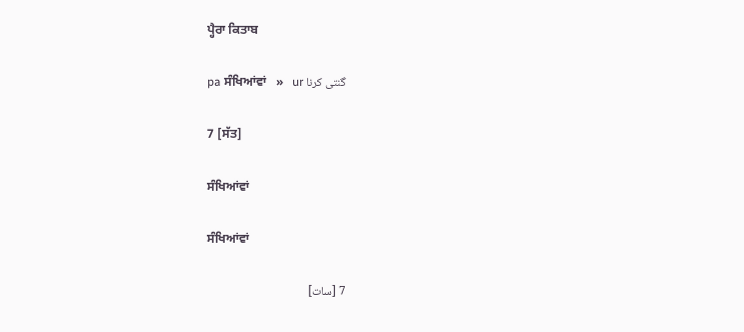ਪ੍ਹੈਰਾ ਕਿਤਾਬ

pa ਸੰਖਿਆਂਵਾਂ   »   ur گنتی کرنا

7 [ਸੱਤ]

ਸੰਖਿਆਂਵਾਂ

ਸੰਖਿਆਂਵਾਂ

7 [سات]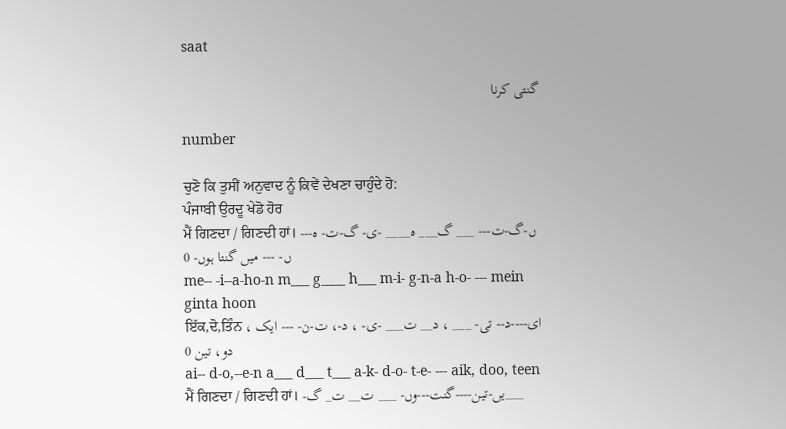saat

گنتی کرنا

number

ਚੁਣੋ ਕਿ ਤੁਸੀਂ ਅਨੁਵਾਦ ਨੂੰ ਕਿਵੇਂ ਦੇਖਣਾ ਚਾਹੁੰਦੇ ਹੋ:
ਪੰਜਾਬੀ ਉਰਦੂ ਖੇਡੋ ਹੋਰ
ਮੈਂ ਗਿਣਦਾ / ਗਿਣਦੀ ਹਾਂ। --ں-گ-ت--- ___ گ___ ہ____ -ی- گ-ت- ہ-ں- --- میں گنتا ہوں- 0
me-- -i--a-ho-n m___ g____ h___ m-i- g-n-a h-o- --- mein ginta hoon
ਇੱਕ,ਦੋ,ਤਿੰਨ ای----د-- تی- ___ ، د__ ت___ -ی- ، د-، ت-ن- --- ایک ، دو، تین 0
ai-- d-o,--e-n a___ d___ t___ a-k- d-o- t-e- --- aik, doo, teen
ਮੈਂ ਗਿਣਦਾ / ਗਿਣਦੀ ਹਾਂ। -یں-تین----گنت---وں- ___ ت__ ت_ گ___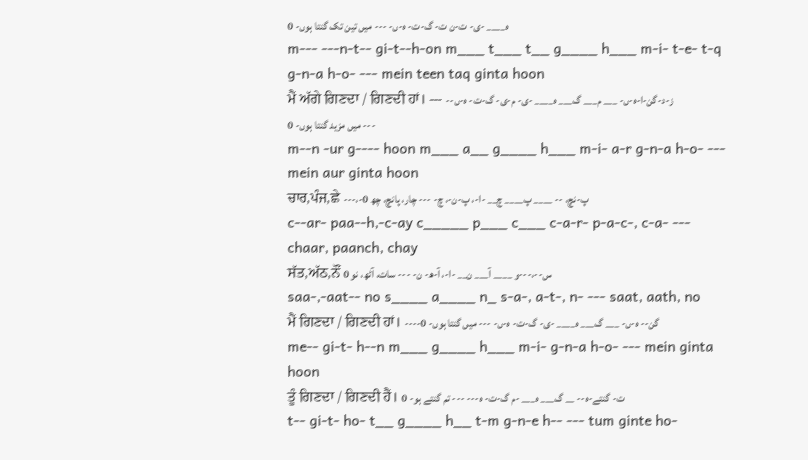ہ____ -ی- ت-ن ت- گ-ت- ہ-ں- --- میں تین تک گنتا ہوں- 0
m--- ---n-t-- gi-t--h-on m___ t___ t__ g____ h___ m-i- t-e- t-q g-n-a h-o- --- mein teen taq ginta hoon
ਮੈਂ ਅੱਗੇ ਗਿਣਦਾ / ਗਿਣਦੀ ਹਾਂ। --- -ز-د-گن-ا-ہ-ں- ___ م___ گ___ ہ____ -ی- م-ی- گ-ت- ہ-ں- --- میں مزید گنتا ہوں- 0
m--n -ur g---- hoon m___ a__ g____ h___ m-i- a-r g-n-a h-o- --- mein aur ginta hoon
ਚਾਰ,ਪੰਜ,ਛੇ ---،-پ-نچ، -- ____ پ____ چ__ -ا-، پ-ن-، چ- --- چار، پانچ، چھ 0
c--ar- paa--h,-c-ay c_____ p___ c___ c-a-r- p-a-c-, c-a- --- chaar, paanch, chay
ਸੱਤ,ਅੱਠ,ਨੌਂ س--،---و ____ آ___ ن__ -ا-، آ-ھ- ن- --- سات، آٹھ، نو 0
saa-,-aat-- no s____ a____ n_ s-a-, a-t-, n- --- saat, aath, no
ਮੈਂ ਗਿਣਦਾ / ਗਿਣਦੀ ਹਾਂ। ----گن-- ہ-ں- ___ گ___ ہ____ -ی- گ-ت- ہ-ں- --- میں گنتا ہوں- 0
me-- gi-t- h--n m___ g____ h___ m-i- g-n-a h-o- --- mein ginta hoon
ਤੂੰ ਗਿਣਦਾ / ਗਿਣਦੀ ਹੈਂ। ت- گنتے-ہ-- __ گ___ ہ___ -م گ-ت- ہ--- --- تم گنتے ہو- 0
t-- gi-t- ho- t__ g____ h__ t-m g-n-e h-- --- tum ginte ho-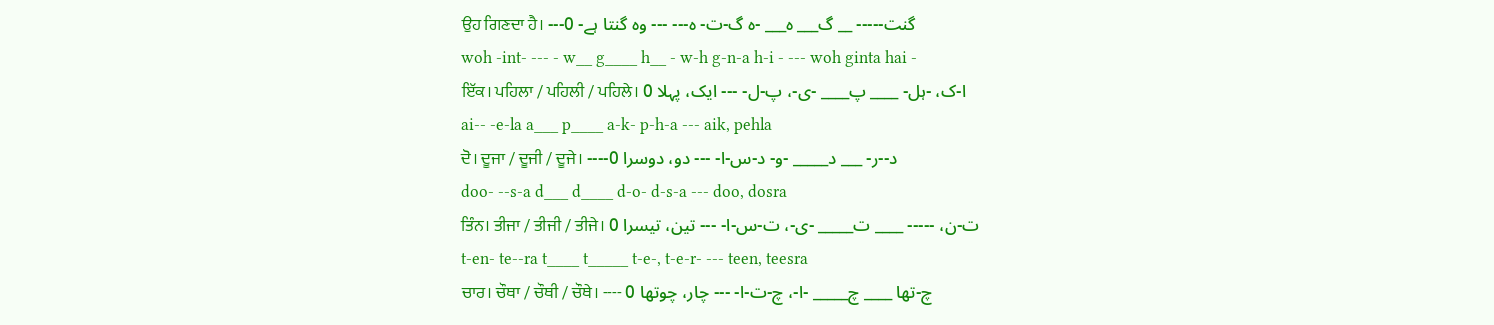ਉਹ ਗਿਣਦਾ ਹੈ। ---گنت----- __ گ___ ہ___ -ہ گ-ت- ہ--- --- وہ گنتا ہے- 0
woh -int- --- - w__ g____ h__ - w-h g-n-a h-i - --- woh ginta hai -
ਇੱਕ। ਪਹਿਲਾ / ਪਹਿਲੀ / ਪਹਿਲੇ। ا-ک، -ہل- ____ پ____ -ی-، پ-ل- --- ایک، پہلا 0
ai-- -e-la a___ p____ a-k- p-h-a --- aik, pehla
ਦੋ। ਦੂਜਾ / ਦੂਜੀ / ਦੂਜੇ। ----د--ر- ___ د_____ -و- د-س-ا- --- دو، دوسرا 0
doo- --s-a d___ d____ d-o- d-s-a --- doo, dosra
ਤਿੰਨ। ਤੀਜਾ / ਤੀਜੀ / ਤੀਜੇ। ت-ن، ----- ____ ت_____ -ی-، ت-س-ا- --- تین، تیسرا 0
t-en- te--ra t____ t_____ t-e-, t-e-r- --- teen, teesra
ਚਾਰ। ਚੌਥਾ / ਚੌਥੀ / ਚੌਥੇ। ---- چ-تھا ____ چ_____ -ا-، چ-ت-ا- --- چار، چوتھا 0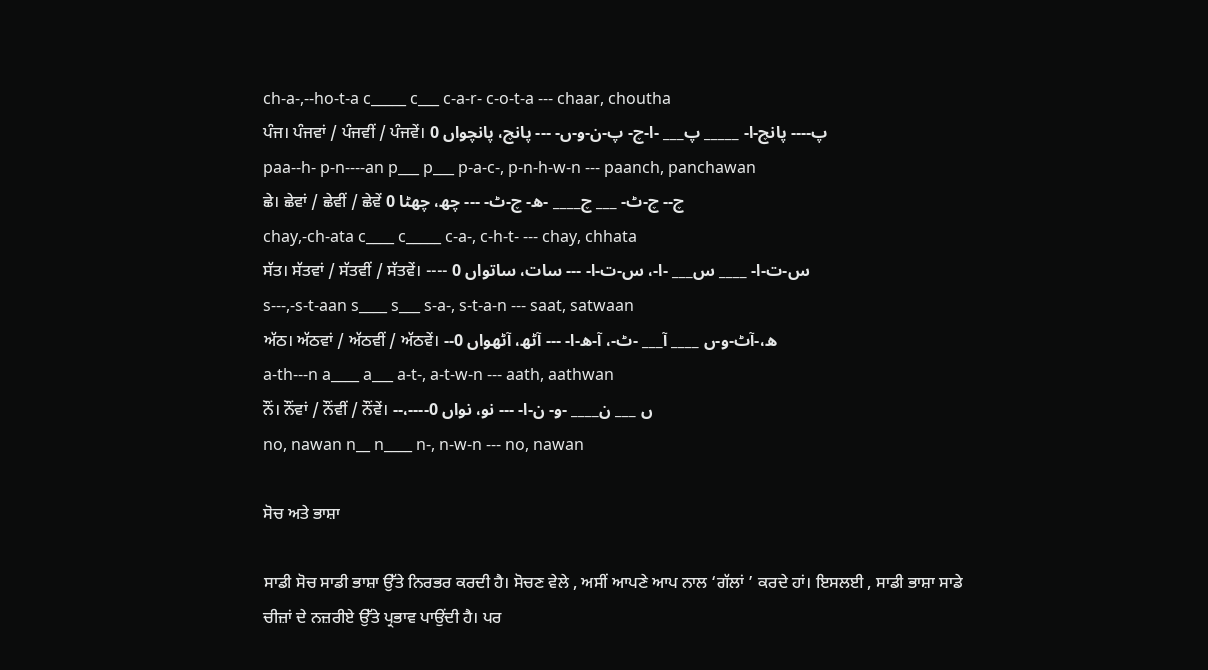ch-a-,--ho-t-a c_____ c___ c-a-r- c-o-t-a --- chaar, choutha
ਪੰਜ। ਪੰਜਵਾਂ / ਪੰਜਵੀਂ / ਪੰਜਵੇਂ। پ---- پانچ-ا- _____ پ___ -ا-چ- پ-ن-و-ں- --- پانچ، پانچواں 0
paa--h- p-n----an p___ p___ p-a-c-, p-n-h-w-n --- paanch, panchawan
ਛੇ। ਛੇਵਾਂ / ਛੇਵੀਂ / ਛੇਵੇਂ چ-- چ-ٹ- ___ چ____ -ھ- چ-ٹ- --- چھ، چھٹا 0
chay,-ch-ata c____ c_____ c-a-, c-h-t- --- chay, chhata
ਸੱਤ। ਸੱਤਵਾਂ / ਸੱਤਵੀਂ / ਸੱਤਵੇਂ। ---- س-ت-ا- ____ س___ -ا-، س-ت-ا- --- سات، ساتواں 0
s---,-s-t-aan s____ s___ s-a-, s-t-a-n --- saat, satwaan
ਅੱਠ। ਅੱਠਵਾਂ / ਅੱਠਵੀਂ / ਅੱਠਵੇਂ। --ھ،-آٹ-و-ں ____ آ___ -ٹ-، آ-ھ-ا- --- آٹھ، آٹھواں 0
a-th---n a____ a___ a-t-, a-t-w-n --- aath, aathwan
ਨੌਂ। ਨੌਂਵਾਂ / ਨੌਂਵੀਂ / ਨੌਂਵੇਂ। --،----ں ___ ن____ -و- ن-ا- --- نو، نواں 0
no, nawan n__ n____ n-, n-w-n --- no, nawan

ਸੋਚ ਅਤੇ ਭਾਸ਼ਾ

ਸਾਡੀ ਸੋਚ ਸਾਡੀ ਭਾਸ਼ਾ ਉੱਤੇ ਨਿਰਭਰ ਕਰਦੀ ਹੈ। ਸੋਚਣ ਵੇਲੇ , ਅਸੀਂ ਆਪਣੇ ਆਪ ਨਾਲ ‘ਗੱਲਾਂ ’ ਕਰਦੇ ਹਾਂ। ਇਸਲਈ , ਸਾਡੀ ਭਾਸ਼ਾ ਸਾਡੇ ਚੀਜ਼ਾਂ ਦੇ ਨਜ਼ਰੀਏ ਉੱਤੇ ਪ੍ਰਭਾਵ ਪਾਉਂਦੀ ਹੈ। ਪਰ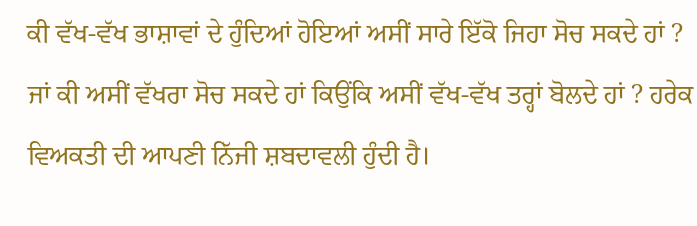ਕੀ ਵੱਖ-ਵੱਖ ਭਾਸ਼ਾਵਾਂ ਦੇ ਹੁੰਦਿਆਂ ਹੋਇਆਂ ਅਸੀਂ ਸਾਰੇ ਇੱਕੋ ਜਿਹਾ ਸੋਚ ਸਕਦੇ ਹਾਂ ? ਜਾਂ ਕੀ ਅਸੀਂ ਵੱਖਰਾ ਸੋਚ ਸਕਦੇ ਹਾਂ ਕਿਉਂਕਿ ਅਸੀਂ ਵੱਖ-ਵੱਖ ਤਰ੍ਹਾਂ ਬੋਲਦੇ ਹਾਂ ? ਹਰੇਕ ਵਿਅਕਤੀ ਦੀ ਆਪਣੀ ਨਿੱਜੀ ਸ਼ਬਦਾਵਲੀ ਹੁੰਦੀ ਹੈ।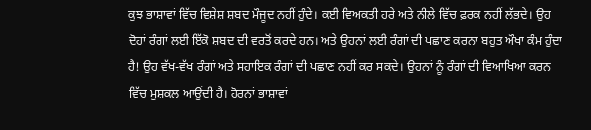ਕੁਝ ਭਾਸ਼ਾਵਾਂ ਵਿੱਚ ਵਿਸ਼ੇਸ਼ ਸ਼ਬਦ ਮੌਜੂਦ ਨਹੀਂ ਹੁੰਦੇ। ਕਈ ਵਿਅਕਤੀ ਹਰੇ ਅਤੇ ਨੀਲੇ ਵਿੱਚ ਫ਼ਰਕ ਨਹੀਂ ਲੱਭਦੇ। ਉਹ ਦੋਹਾਂ ਰੰਗਾਂ ਲਈ ਇੱਕੋ ਸ਼ਬਦ ਦੀ ਵਰਤੋਂ ਕਰਦੇ ਹਨ। ਅਤੇ ਉਹਨਾਂ ਲਈ ਰੰਗਾਂ ਦੀ ਪਛਾਣ ਕਰਨਾ ਬਹੁਤ ਔਖਾ ਕੰਮ ਹੁੰਦਾ ਹੈ! ਉਹ ਵੱਖ-ਵੱਖ ਰੰਗਾਂ ਅਤੇ ਸਹਾਇਕ ਰੰਗਾਂ ਦੀ ਪਛਾਣ ਨਹੀਂ ਕਰ ਸਕਦੇ। ਉਹਨਾਂ ਨੂੰ ਰੰਗਾਂ ਦੀ ਵਿਆਖਿਆ ਕਰਨ ਵਿੱਚ ਮੁਸ਼ਕਲ ਆਉਂਦੀ ਹੈ। ਹੋਰਨਾਂ ਭਾਸ਼ਾਵਾਂ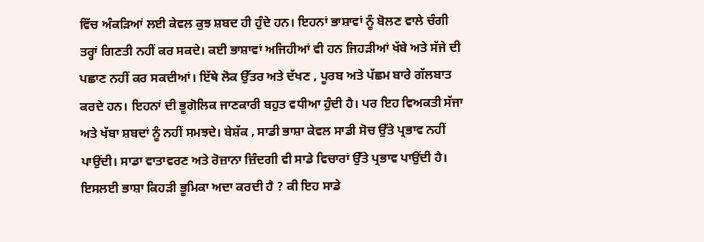ਵਿੱਚ ਅੰਕੜਿਆਂ ਲਈ ਕੇਵਲ ਕੁਝ ਸ਼ਬਦ ਹੀ ਹੁੰਦੇ ਹਨ। ਇਹਨਾਂ ਭਾਸ਼ਾਵਾਂ ਨੂੰ ਬੋਲਣ ਵਾਲੇ ਚੰਗੀ ਤਰ੍ਹਾਂ ਗਿਣਤੀ ਨਹੀਂ ਕਰ ਸਕਦੇ। ਕਈ ਭਾਸ਼ਾਵਾਂ ਅਜਿਹੀਆਂ ਵੀ ਹਨ ਜਿਹੜੀਆਂ ਖੱਬੇ ਅਤੇ ਸੱਜੇ ਦੀ ਪਛਾਣ ਨਹੀਂ ਕਰ ਸਕਦੀਆਂ। ਇੱਥੇ ਲੋਕ ਉੱਤਰ ਅਤੇ ਦੱਖਣ , ਪੂਰਬ ਅਤੇ ਪੱਛਮ ਬਾਰੇ ਗੱਲਬਾਤ ਕਰਦੇ ਹਨ। ਇਹਨਾਂ ਦੀ ਭੂਗੋਲਿਕ ਜਾਣਕਾਰੀ ਬਹੁਤ ਵਧੀਆ ਹੁੰਦੀ ਹੈ। ਪਰ ਇਹ ਵਿਅਕਤੀ ਸੱਜਾ ਅਤੇ ਖੱਬਾ ਸ਼ਬਦਾਂ ਨੂੰ ਨਹੀਂ ਸਮਝਦੇ। ਬੇਸ਼ੱਕ , ਸਾਡੀ ਭਾਸ਼ਾ ਕੇਵਲ ਸਾਡੀ ਸੋਚ ਉੱਤੇ ਪ੍ਰਭਾਵ ਨਹੀਂ ਪਾਉਂਦੀ। ਸਾਡਾ ਵਾਤਾਵਰਣ ਅਤੇ ਰੋਜ਼ਾਨਾ ਜ਼ਿੰਦਗੀ ਵੀ ਸਾਡੇ ਵਿਚਾਰਾਂ ਉੱਤੇ ਪ੍ਰਭਾਵ ਪਾਉਂਦੀ ਹੈ। ਇਸਲਈ ਭਾਸ਼ਾ ਕਿਹੜੀ ਭੂਮਿਕਾ ਅਦਾ ਕਰਦੀ ਹੈ ? ਕੀ ਇਹ ਸਾਡੇ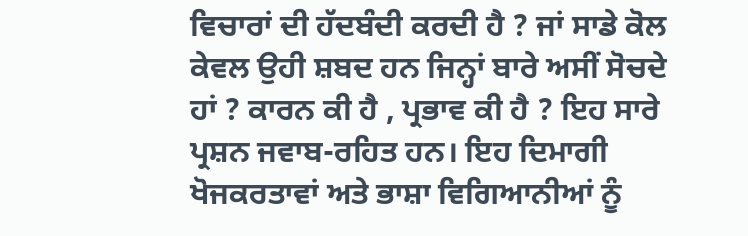ਵਿਚਾਰਾਂ ਦੀ ਹੱਦਬੰਦੀ ਕਰਦੀ ਹੈ ? ਜਾਂ ਸਾਡੇ ਕੋਲ ਕੇਵਲ ਉਹੀ ਸ਼ਬਦ ਹਨ ਜਿਨ੍ਹਾਂ ਬਾਰੇ ਅਸੀਂ ਸੋਚਦੇ ਹਾਂ ? ਕਾਰਨ ਕੀ ਹੈ , ਪ੍ਰਭਾਵ ਕੀ ਹੈ ? ਇਹ ਸਾਰੇ ਪ੍ਰਸ਼ਨ ਜਵਾਬ-ਰਹਿਤ ਹਨ। ਇਹ ਦਿਮਾਗੀ ਖੋਜਕਰਤਾਵਾਂ ਅਤੇ ਭਾਸ਼ਾ ਵਿਗਿਆਨੀਆਂ ਨੂੰ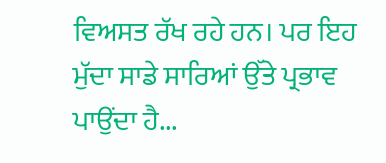ਵਿਅਸਤ ਰੱਖ ਰਹੇ ਹਨ। ਪਰ ਇਹ ਮੁੱਦਾ ਸਾਡੇ ਸਾਰਿਆਂ ਉੱਤੇ ਪ੍ਰਭਾਵ ਪਾਉਂਦਾ ਹੈ...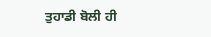ਤੁਹਾਡੀ ਬੋਲੀ ਹੀ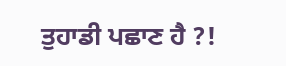ਤੁਹਾਡੀ ਪਛਾਣ ਹੈ ?!